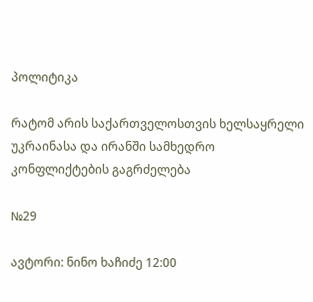პოლიტიკა

რატომ არის საქართველოსთვის ხელსაყრელი უკრაინასა და ირანში სამხედრო კონფლიქტების გაგრძელება

№29

ავტორი: ნინო ხაჩიძე 12:00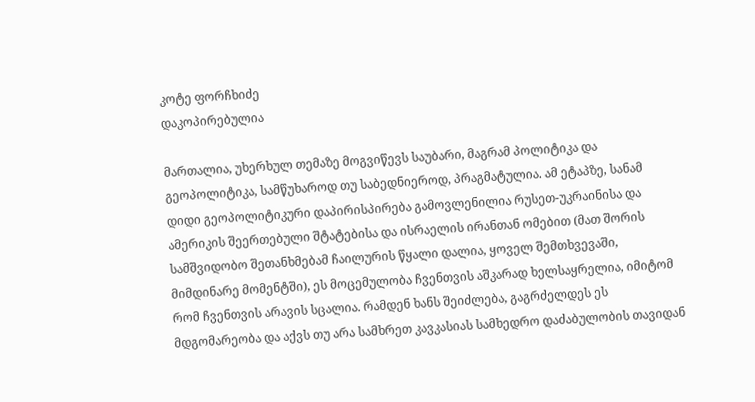კოტე ფორჩხიძე
დაკოპირებულია

მართალია, უხერხულ თემაზე მოგვიწევს საუბარი, მაგრამ პოლიტიკა და გეოპოლიტიკა, სამწუხაროდ თუ საბედნიეროდ, პრაგმატულია. ამ ეტაპზე, სანამ დიდი გეოპოლიტიკური დაპირისპირება გამოვლენილია რუსეთ-უკრაინისა და ამერიკის შეერთებული შტატებისა და ისრაელის ირანთან ომებით (მათ შორის სამშვიდობო შეთანხმებამ ჩაილურის წყალი დალია, ყოველ შემთხვევაში, მიმდინარე მომენტში), ეს მოცემულობა ჩვენთვის აშკარად ხელსაყრელია, იმიტომ რომ ჩვენთვის არავის სცალია. რამდენ ხანს შეიძლება, გაგრძელდეს ეს მდგომარეობა და აქვს თუ არა სამხრეთ კავკასიას სამხედრო დაძაბულობის თავიდან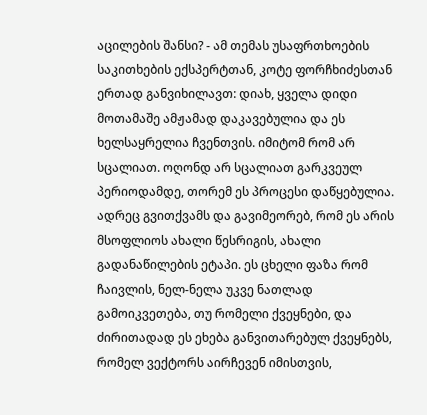აცილების შანსი? - ამ თემას უსაფრთხოების საკითხების ექსპერტთან, კოტე ფორჩხიძესთან ერთად განვიხილავთ: დიახ, ყველა დიდი მოთამაშე ამჟამად დაკავებულია და ეს ხელსაყრელია ჩვენთვის. იმიტომ რომ არ სცალიათ. ოღონდ არ სცალიათ გარკვეულ პერიოდამდე, თორემ ეს პროცესი დაწყებულია. ადრეც გვითქვამს და გავიმეორებ, რომ ეს არის მსოფლიოს ახალი წესრიგის, ახალი გადანაწილების ეტაპი. ეს ცხელი ფაზა რომ ჩაივლის, ნელ-ნელა უკვე ნათლად გამოიკვეთება, თუ რომელი ქვეყნები, და ძირითადად ეს ეხება განვითარებულ ქვეყნებს, რომელ ვექტორს აირჩევენ იმისთვის,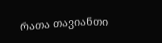რათა თავიანთი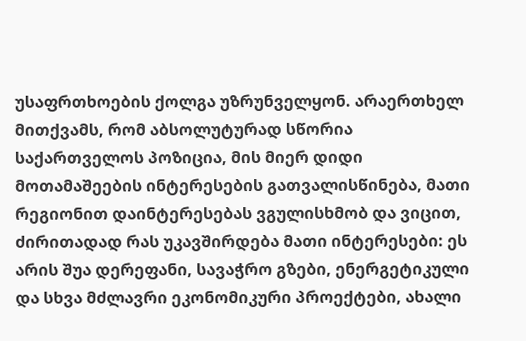უსაფრთხოების ქოლგა უზრუნველყონ. არაერთხელ მითქვამს, რომ აბსოლუტურად სწორია საქართველოს პოზიცია, მის მიერ დიდი მოთამაშეების ინტერესების გათვალისწინება, მათი რეგიონით დაინტერესებას ვგულისხმობ და ვიცით, ძირითადად რას უკავშირდება მათი ინტერესები: ეს არის შუა დერეფანი, სავაჭრო გზები, ენერგეტიკული და სხვა მძლავრი ეკონომიკური პროექტები, ახალი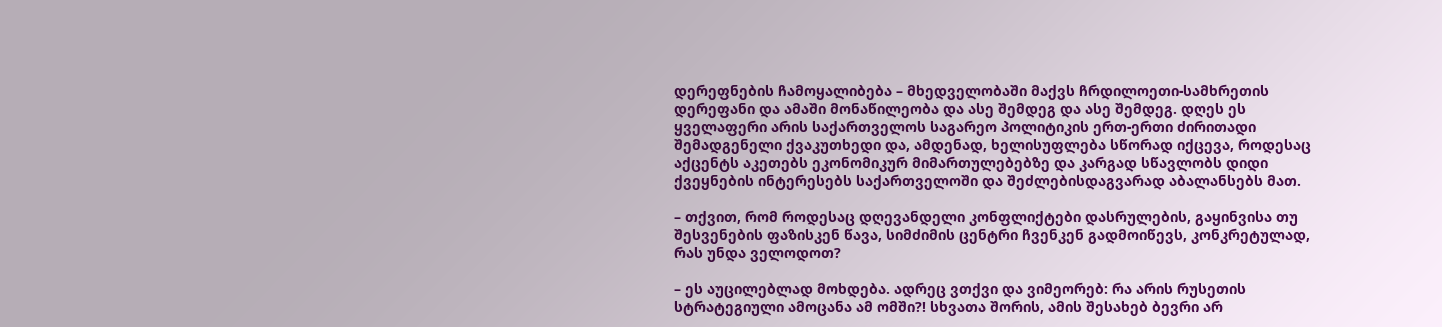დერეფნების ჩამოყალიბება – მხედველობაში მაქვს ჩრდილოეთი-სამხრეთის დერეფანი და ამაში მონაწილეობა და ასე შემდეგ და ასე შემდეგ. დღეს ეს ყველაფერი არის საქართველოს საგარეო პოლიტიკის ერთ-ერთი ძირითადი შემადგენელი ქვაკუთხედი და, ამდენად, ხელისუფლება სწორად იქცევა, როდესაც აქცენტს აკეთებს ეკონომიკურ მიმართულებებზე და კარგად სწავლობს დიდი ქვეყნების ინტერესებს საქართველოში და შეძლებისდაგვარად აბალანსებს მათ.

– თქვით, რომ როდესაც დღევანდელი კონფლიქტები დასრულების, გაყინვისა თუ შესვენების ფაზისკენ წავა, სიმძიმის ცენტრი ჩვენკენ გადმოიწევს, კონკრეტულად, რას უნდა ველოდოთ?

– ეს აუცილებლად მოხდება. ადრეც ვთქვი და ვიმეორებ: რა არის რუსეთის სტრატეგიული ამოცანა ამ ომში?! სხვათა შორის, ამის შესახებ ბევრი არ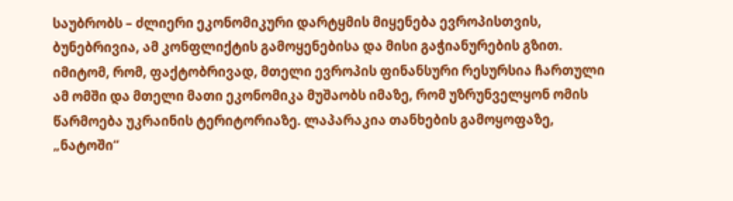საუბრობს – ძლიერი ეკონომიკური დარტყმის მიყენება ევროპისთვის, ბუნებრივია, ამ კონფლიქტის გამოყენებისა და მისი გაჭიანურების გზით. იმიტომ, რომ, ფაქტობრივად, მთელი ევროპის ფინანსური რესურსია ჩართული ამ ომში და მთელი მათი ეკონომიკა მუშაობს იმაზე, რომ უზრუნველყონ ომის წარმოება უკრაინის ტერიტორიაზე. ლაპარაკია თანხების გამოყოფაზე, „ნატოში“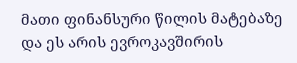მათი ფინანსური წილის მატებაზე და ეს არის ევროკავშირის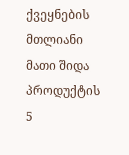ქვეყნების მთლიანი მათი შიდა პროდუქტის 5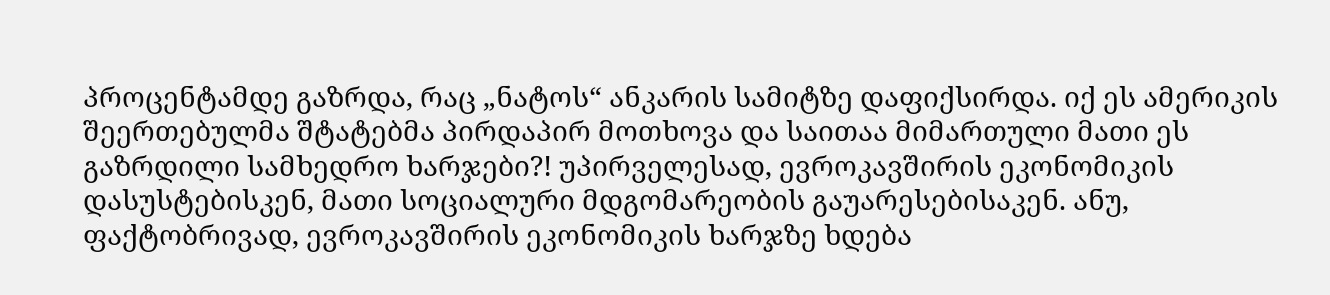პროცენტამდე გაზრდა, რაც „ნატოს“ ანკარის სამიტზე დაფიქსირდა. იქ ეს ამერიკის შეერთებულმა შტატებმა პირდაპირ მოთხოვა და საითაა მიმართული მათი ეს გაზრდილი სამხედრო ხარჯები?! უპირველესად, ევროკავშირის ეკონომიკის დასუსტებისკენ, მათი სოციალური მდგომარეობის გაუარესებისაკენ. ანუ, ფაქტობრივად, ევროკავშირის ეკონომიკის ხარჯზე ხდება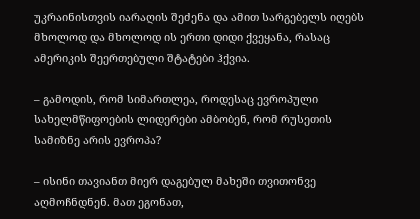უკრაინისთვის იარაღის შეძენა და ამით სარგებელს იღებს მხოლოდ და მხოლოდ ის ერთი დიდი ქვეყანა, რასაც ამერიკის შეერთებული შტატები ჰქვია.

– გამოდის, რომ სიმართლეა, როდესაც ევროპული სახელმწიფოების ლიდერები ამბობენ, რომ რუსეთის სამიზნე არის ევროპა?

– ისინი თავიანთ მიერ დაგებულ მახეში თვითონვე აღმოჩნდნენ. მათ ეგონათ,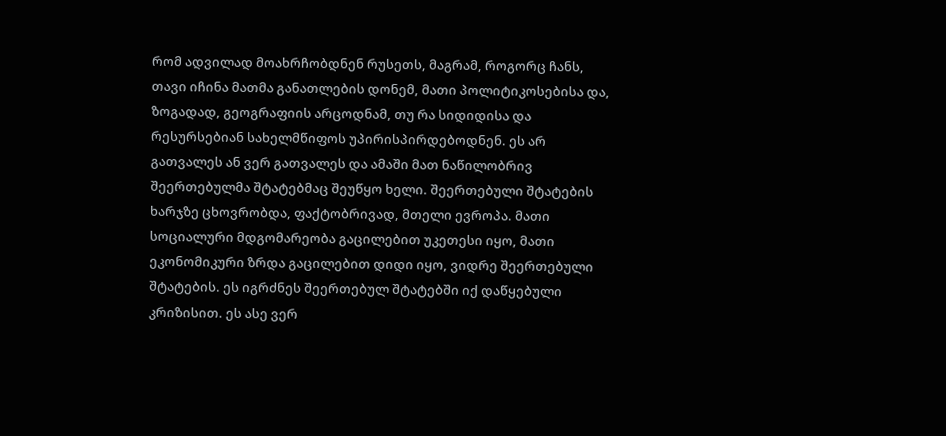რომ ადვილად მოახრჩობდნენ რუსეთს, მაგრამ, როგორც ჩანს, თავი იჩინა მათმა განათლების დონემ, მათი პოლიტიკოსებისა და, ზოგადად, გეოგრაფიის არცოდნამ, თუ რა სიდიდისა და რესურსებიან სახელმწიფოს უპირისპირდებოდნენ. ეს არ გათვალეს ან ვერ გათვალეს და ამაში მათ ნაწილობრივ შეერთებულმა შტატებმაც შეუწყო ხელი. შეერთებული შტატების ხარჯზე ცხოვრობდა, ფაქტობრივად, მთელი ევროპა. მათი სოციალური მდგომარეობა გაცილებით უკეთესი იყო, მათი ეკონომიკური ზრდა გაცილებით დიდი იყო, ვიდრე შეერთებული შტატების. ეს იგრძნეს შეერთებულ შტატებში იქ დაწყებული კრიზისით. ეს ასე ვერ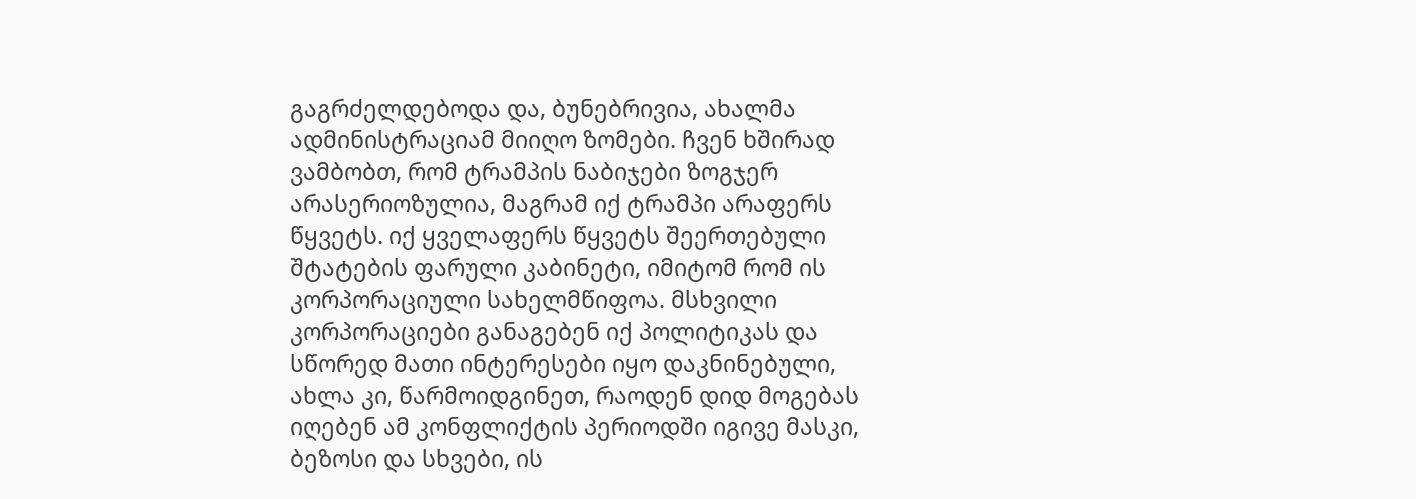გაგრძელდებოდა და, ბუნებრივია, ახალმა ადმინისტრაციამ მიიღო ზომები. ჩვენ ხშირად ვამბობთ, რომ ტრამპის ნაბიჯები ზოგჯერ არასერიოზულია, მაგრამ იქ ტრამპი არაფერს წყვეტს. იქ ყველაფერს წყვეტს შეერთებული შტატების ფარული კაბინეტი, იმიტომ რომ ის კორპორაციული სახელმწიფოა. მსხვილი კორპორაციები განაგებენ იქ პოლიტიკას და სწორედ მათი ინტერესები იყო დაკნინებული, ახლა კი, წარმოიდგინეთ, რაოდენ დიდ მოგებას იღებენ ამ კონფლიქტის პერიოდში იგივე მასკი, ბეზოსი და სხვები, ის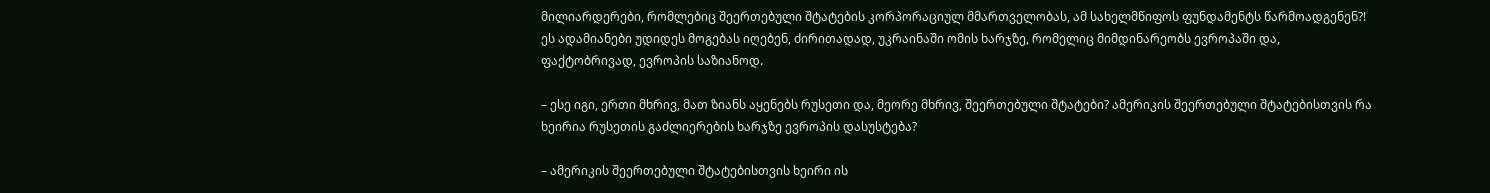მილიარდერები, რომლებიც შეერთებული შტატების კორპორაციულ მმართველობას, ამ სახელმწიფოს ფუნდამენტს წარმოადგენენ?! ეს ადამიანები უდიდეს მოგებას იღებენ, ძირითადად, უკრაინაში ომის ხარჯზე, რომელიც მიმდინარეობს ევროპაში და, ფაქტობრივად, ევროპის საზიანოდ.

– ესე იგი, ერთი მხრივ, მათ ზიანს აყენებს რუსეთი და, მეორე მხრივ, შეერთებული შტატები? ამერიკის შეერთებული შტატებისთვის რა ხეირია რუსეთის გაძლიერების ხარჯზე ევროპის დასუსტება?

– ამერიკის შეერთებული შტატებისთვის ხეირი ის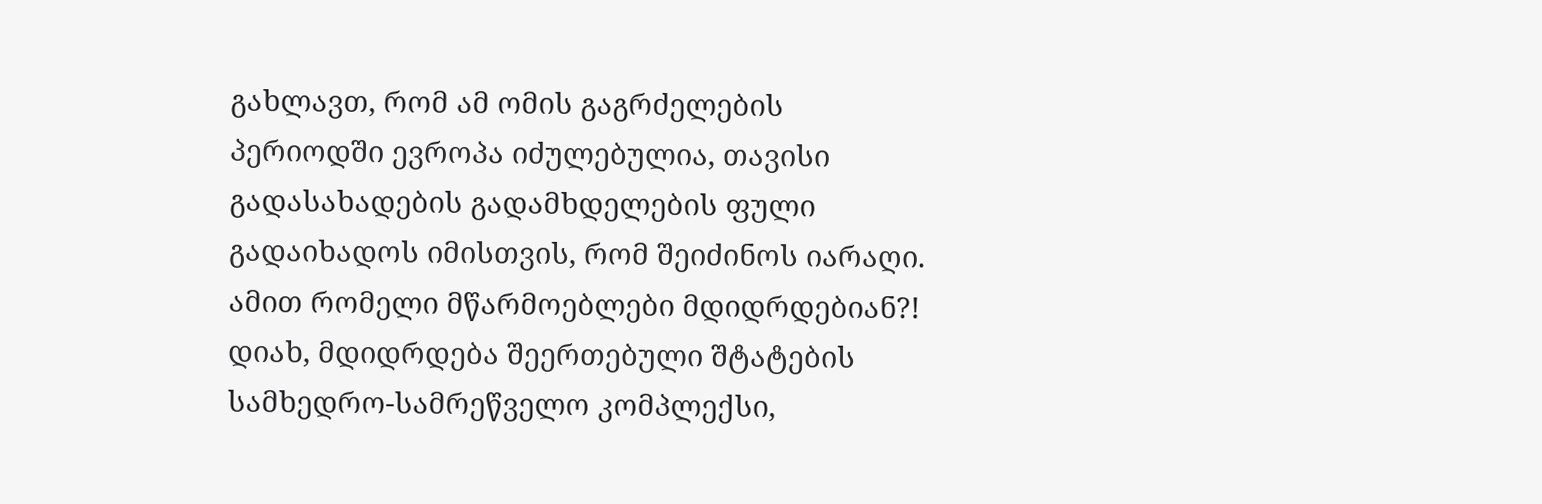გახლავთ, რომ ამ ომის გაგრძელების პერიოდში ევროპა იძულებულია, თავისი გადასახადების გადამხდელების ფული გადაიხადოს იმისთვის, რომ შეიძინოს იარაღი. ამით რომელი მწარმოებლები მდიდრდებიან?! დიახ, მდიდრდება შეერთებული შტატების სამხედრო-სამრეწველო კომპლექსი,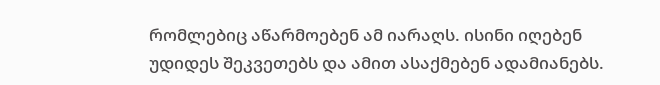რომლებიც აწარმოებენ ამ იარაღს. ისინი იღებენ უდიდეს შეკვეთებს და ამით ასაქმებენ ადამიანებს.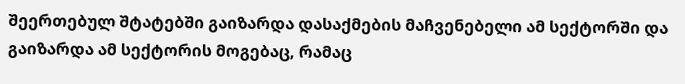შეერთებულ შტატებში გაიზარდა დასაქმების მაჩვენებელი ამ სექტორში და გაიზარდა ამ სექტორის მოგებაც, რამაც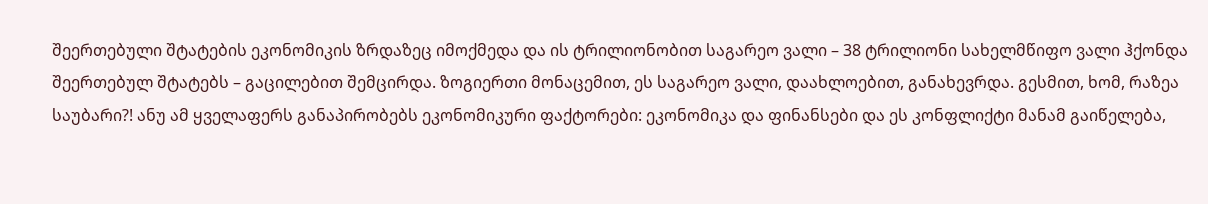შეერთებული შტატების ეკონომიკის ზრდაზეც იმოქმედა და ის ტრილიონობით საგარეო ვალი – 38 ტრილიონი სახელმწიფო ვალი ჰქონდა შეერთებულ შტატებს – გაცილებით შემცირდა. ზოგიერთი მონაცემით, ეს საგარეო ვალი, დაახლოებით, განახევრდა. გესმით, ხომ, რაზეა საუბარი?! ანუ ამ ყველაფერს განაპირობებს ეკონომიკური ფაქტორები: ეკონომიკა და ფინანსები და ეს კონფლიქტი მანამ გაიწელება,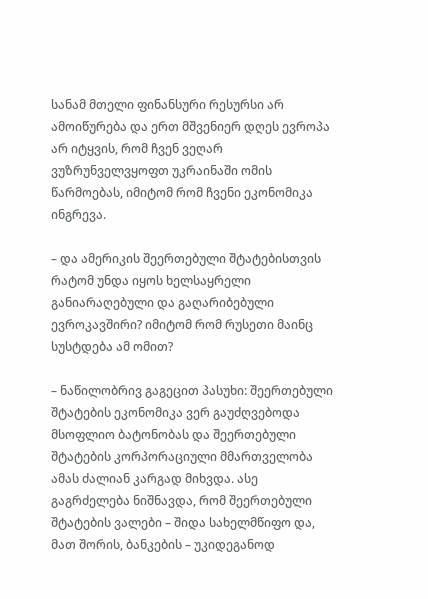სანამ მთელი ფინანსური რესურსი არ ამოიწურება და ერთ მშვენიერ დღეს ევროპა არ იტყვის, რომ ჩვენ ვეღარ ვუზრუნველვყოფთ უკრაინაში ომის წარმოებას, იმიტომ რომ ჩვენი ეკონომიკა ინგრევა.

– და ამერიკის შეერთებული შტატებისთვის რატომ უნდა იყოს ხელსაყრელი განიარაღებული და გაღარიბებული ევროკავშირი? იმიტომ რომ რუსეთი მაინც სუსტდება ამ ომით?

– ნაწილობრივ გაგეცით პასუხი: შეერთებული შტატების ეკონომიკა ვერ გაუძღვებოდა მსოფლიო ბატონობას და შეერთებული შტატების კორპორაციული მმართველობა ამას ძალიან კარგად მიხვდა. ასე გაგრძელება ნიშნავდა, რომ შეერთებული შტატების ვალები – შიდა სახელმწიფო და, მათ შორის, ბანკების – უკიდეგანოდ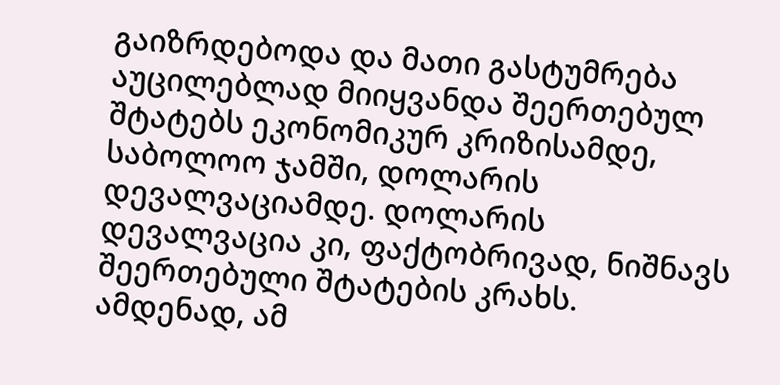გაიზრდებოდა და მათი გასტუმრება აუცილებლად მიიყვანდა შეერთებულ შტატებს ეკონომიკურ კრიზისამდე, საბოლოო ჯამში, დოლარის დევალვაციამდე. დოლარის დევალვაცია კი, ფაქტობრივად, ნიშნავს შეერთებული შტატების კრახს. ამდენად, ამ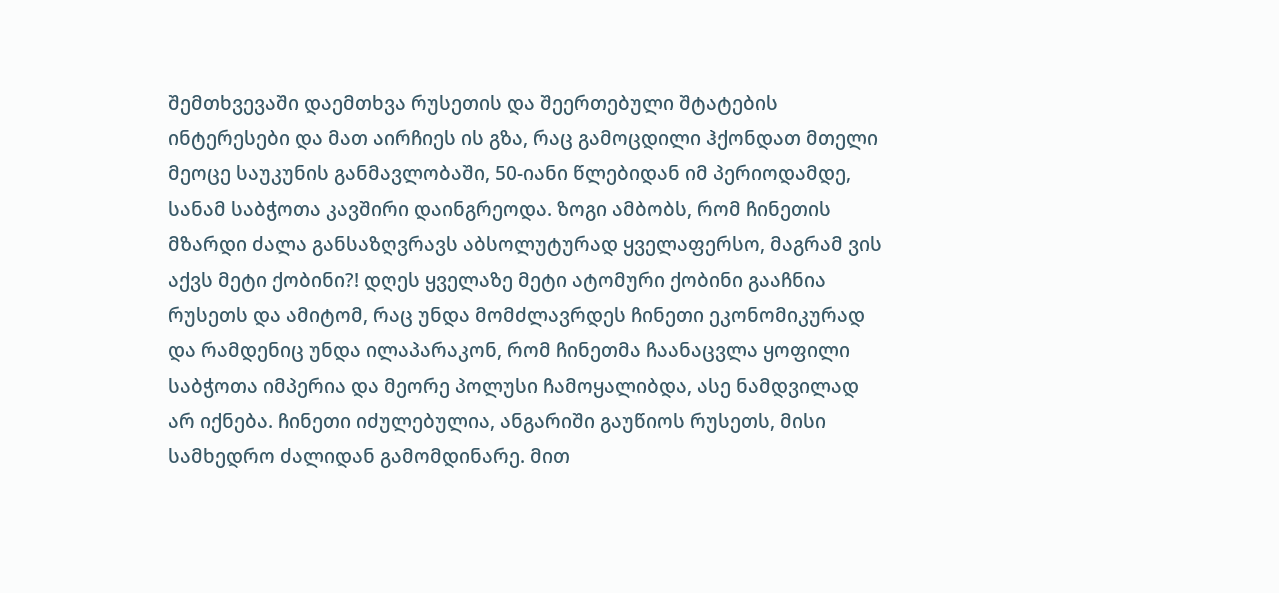შემთხვევაში დაემთხვა რუსეთის და შეერთებული შტატების ინტერესები და მათ აირჩიეს ის გზა, რაც გამოცდილი ჰქონდათ მთელი მეოცე საუკუნის განმავლობაში, 50-იანი წლებიდან იმ პერიოდამდე, სანამ საბჭოთა კავშირი დაინგრეოდა. ზოგი ამბობს, რომ ჩინეთის მზარდი ძალა განსაზღვრავს აბსოლუტურად ყველაფერსო, მაგრამ ვის აქვს მეტი ქობინი?! დღეს ყველაზე მეტი ატომური ქობინი გააჩნია რუსეთს და ამიტომ, რაც უნდა მომძლავრდეს ჩინეთი ეკონომიკურად და რამდენიც უნდა ილაპარაკონ, რომ ჩინეთმა ჩაანაცვლა ყოფილი საბჭოთა იმპერია და მეორე პოლუსი ჩამოყალიბდა, ასე ნამდვილად არ იქნება. ჩინეთი იძულებულია, ანგარიში გაუწიოს რუსეთს, მისი სამხედრო ძალიდან გამომდინარე. მით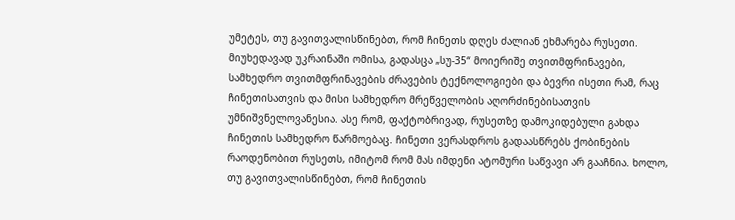უმეტეს, თუ გავითვალისწინებთ, რომ ჩინეთს დღეს ძალიან ეხმარება რუსეთი. მიუხედავად უკრაინაში ომისა, გადასცა „სუ-35“ მოიერიშე თვითმფრინავები, სამხედრო თვითმფრინავების ძრავების ტექნოლოგიები და ბევრი ისეთი რამ, რაც ჩინეთისათვის და მისი სამხედრო მრეწველობის აღორძინებისათვის უმნიშვნელოვანესია. ასე რომ, ფაქტობრივად, რუსეთზე დამოკიდებული გახდა ჩინეთის სამხედრო წარმოებაც. ჩინეთი ვერასდროს გადაასწრებს ქობინების რაოდენობით რუსეთს, იმიტომ რომ მას იმდენი ატომური საწვავი არ გააჩნია. ხოლო, თუ გავითვალისწინებთ, რომ ჩინეთის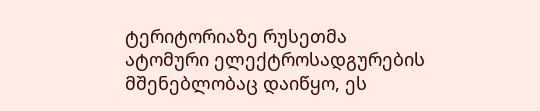ტერიტორიაზე რუსეთმა ატომური ელექტროსადგურების მშენებლობაც დაიწყო, ეს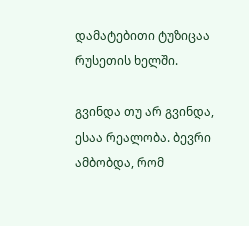დამატებითი ტუზიცაა რუსეთის ხელში.

გვინდა თუ არ გვინდა, ესაა რეალობა. ბევრი ამბობდა, რომ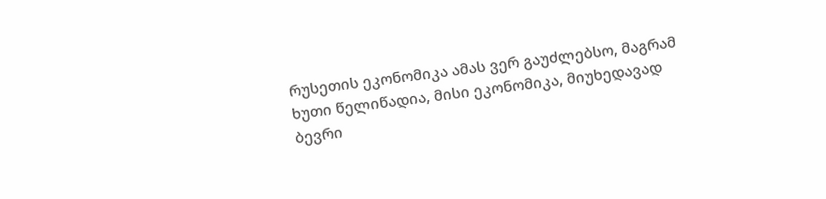რუსეთის ეკონომიკა ამას ვერ გაუძლებსო, მაგრამ ხუთი წელიწადია, მისი ეკონომიკა, მიუხედავად ბევრი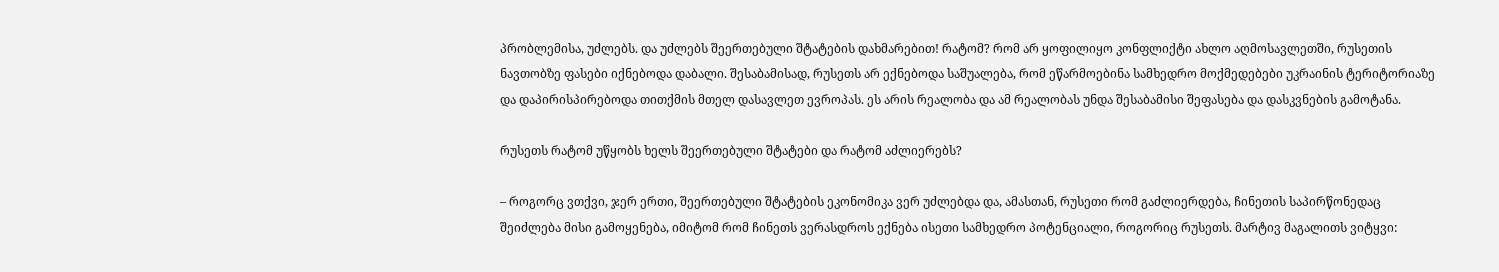პრობლემისა, უძლებს. და უძლებს შეერთებული შტატების დახმარებით! რატომ? რომ არ ყოფილიყო კონფლიქტი ახლო აღმოსავლეთში, რუსეთის ნავთობზე ფასები იქნებოდა დაბალი. შესაბამისად, რუსეთს არ ექნებოდა საშუალება, რომ ეწარმოებინა სამხედრო მოქმედებები უკრაინის ტერიტორიაზე და დაპირისპირებოდა თითქმის მთელ დასავლეთ ევროპას. ეს არის რეალობა და ამ რეალობას უნდა შესაბამისი შეფასება და დასკვნების გამოტანა.

რუსეთს რატომ უწყობს ხელს შეერთებული შტატები და რატომ აძლიერებს?

– როგორც ვთქვი, ჯერ ერთი, შეერთებული შტატების ეკონომიკა ვერ უძლებდა და, ამასთან, რუსეთი რომ გაძლიერდება, ჩინეთის საპირწონედაც შეიძლება მისი გამოყენება, იმიტომ რომ ჩინეთს ვერასდროს ექნება ისეთი სამხედრო პოტენციალი, როგორიც რუსეთს. მარტივ მაგალითს ვიტყვი: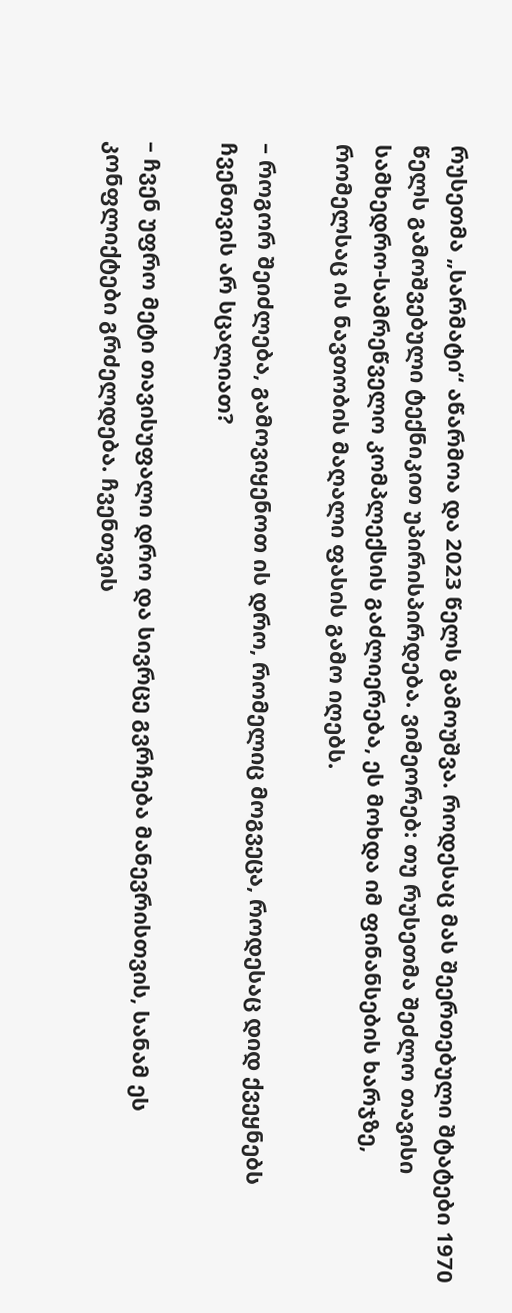რუსეთმა „სარმატი“ აწარმოა და 2023 წელს გამოუშვა. როდესაც მას შეერთებული შტატები 1970 წელს გამოშვებული ტექნიკით უპირისპირდება. ვიმეორებ: თუ რუსეთმა შეძლო თავისი სამხედრო-სამრეწველო კომპლექსის გაძლიერება, ეს მოხდა იმ ფინანსების ხარჯზე, რომელსაც ის ნავთობის მაღალი ფასის გამო იღებს.

– როგორ შეიძლება, გამოვიყენოთ ის დრო, რომელიც მოგვეცა, როდესაც დიდ ქვეყნებს ჩვენთვის არ სცალიათ?

– ჩვენ უფრო მეტი თავისუფალი დრო და სივრცე გვრჩება მანევრისთვის, სანამ ეს კონფლიქტები გრძელდება. ჩვენთვის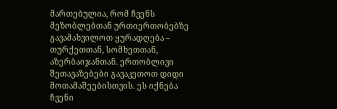მართებულია, რომ ჩვენს მეზობლებთან ურთიერთობებზე გავამახვილოთ ყურადღება – თურქეთთან, სომხეთთან, აზერბაიჯანთან. ერთობლივი შეთავაზებები გავაკეთოთ დიდი მოთამაშეებისთვის. ეს იქნება ჩვენი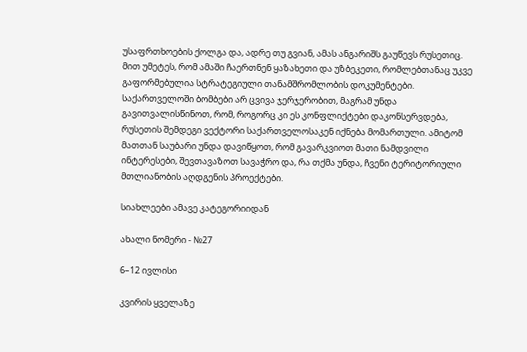უსაფრთხოების ქოლგა და, ადრე თუ გვიან, ამას ანგარიშს გაუწევს რუსეთიც. მით უმეტეს, რომ ამაში ჩაერთნენ ყაზახეთი და უზბეკეთი, რომლებთანაც უკვე გაფორმებულია სტრატეგიული თანამშრომლობის დოკუმენტები. საქართველოში ბომბები არ ცვივა ჯერჯერობით, მაგრამ უნდა გავითვალისწინოთ, რომ, როგორც კი ეს კონფლიქტები დაკონსერვდება, რუსეთის შემდეგი ვექტორი საქართველოსაკენ იქნება მომართული. ამიტომ მათთან საუბარი უნდა დავიწყოთ, რომ გავარკვიოთ მათი ნამდვილი ინტერესები, შევთავაზოთ სავაჭრო და, რა თქმა უნდა, ჩვენი ტერიტორიული მთლიანობის აღდგენის პროექტები.

სიახლეები ამავე კატეგორიიდან

ახალი ნომერი - №27

6–12 ივლისი

კვირის ყველაზე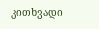კითხვადი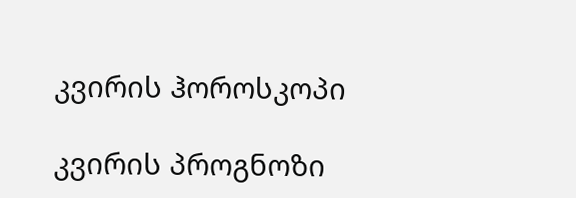კვირის ჰოროსკოპი

კვირის პროგნოზი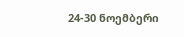24-30 ნოემბერი